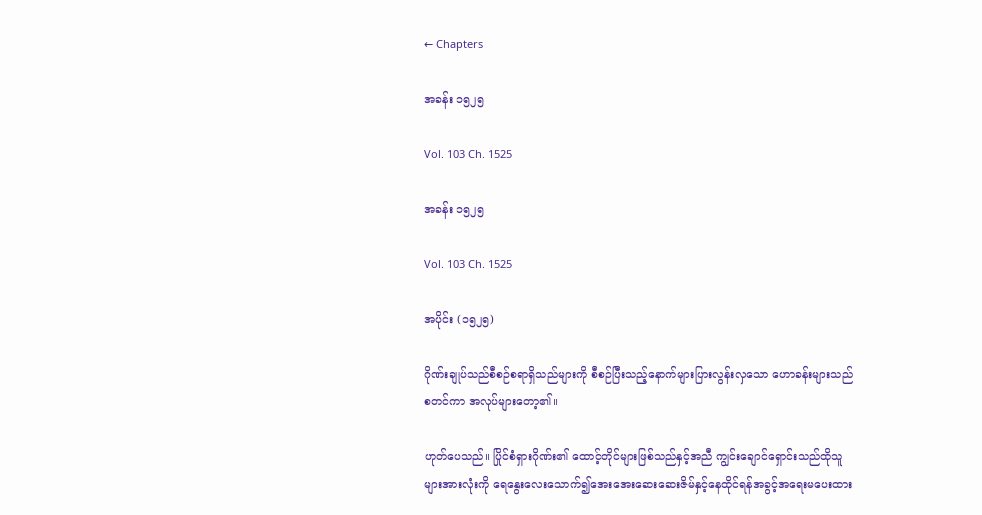← Chapters

အခန်း ၁၅၂၅

Vol. 103 Ch. 1525

အခန်း ၁၅၂၅

Vol. 103 Ch. 1525

အပိုင်း (၁၅၂၅)

ဂိုဏ်းချုပ်သည်စီစဉ်စရာရှိသည်များကို စီစဉ်ပြီးသည့်နောက်များပြားလွန်းလှသော ဟောခန်းများသည်စတင်ကာ အလုပ်များတော့၏။

ဟုတ်ပေသည်။ ပြိုင်စံရှားဂိုဏ်း၏ ထောင့်တိုင်များဖြစ်သည်နှင့်အညီ ကျွင်းချောင်ရှောင်းသည်ထိုသူများအားလုံးကို ရေနွေးလေးသောက်၍အေးအေးဆေးဆေးဇိမ်နှင့်နေထိုင်ရန်အခွင့်အရေးမပေးထား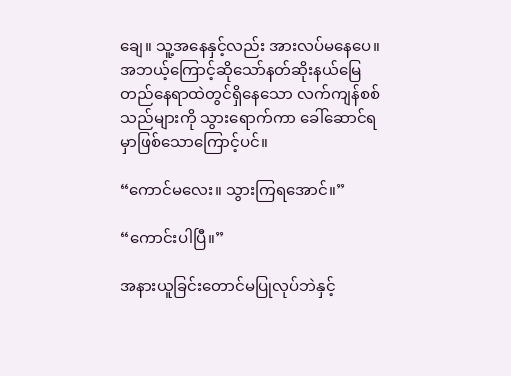ချေ။ သူ့အနေနှင့်လည်း အားလပ်မနေပေ။ အဘယ့်ကြောင့်ဆိုသော်နတ်ဆိုးနယ်မြေတည်နေရာထဲတွင်ရှိနေသော လက်ကျန်စစ်သည်များကို သွားရောက်ကာ ခေါ်ဆောင်ရမှာဖြစ်သောကြောင့်ပင်။

“ကောင်မလေး။ သွားကြရအောင်။”

“ကောင်းပါပြီ။”

အနားယူခြင်းတောင်မပြုလုပ်ဘဲနှင့်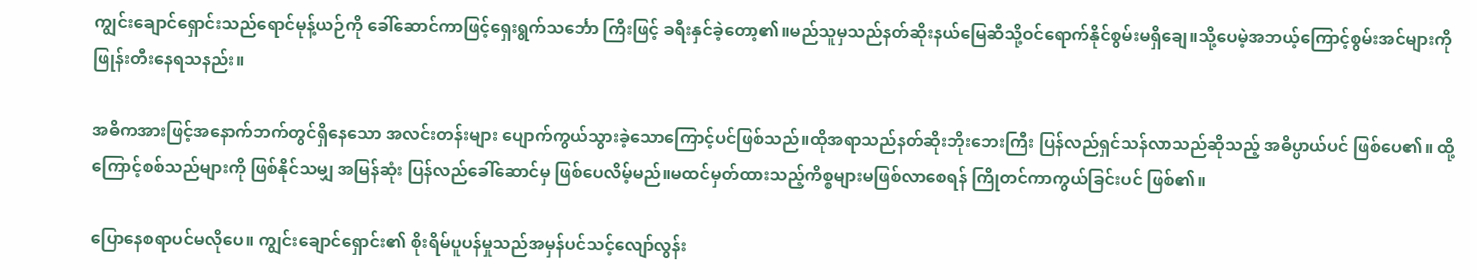ကျွင်းချောင်ရှောင်းသည်ရောင်မုန့်ယဉ်ကို ခေါ်ဆောင်ကာဖြင့်ရှေးရွက်သင်္ဘော ကြီးဖြင့် ခရီးနှင်ခဲ့တော့၏။မည်သူမှသည်နတ်ဆိုးနယ်မြေဆီသို့ဝင်ရောက်နိုင်စွမ်းမရှိချေ။သို့ပေမဲ့အဘယ့်ကြောင့်စွမ်းအင်များကို ဖြုန်းတီးနေရသနည်း။

အဓိကအားဖြင့်အနောက်ဘက်တွင်ရှိနေသော အလင်းတန်းများ ပျောက်ကွယ်သွားခဲ့သောကြောင့်ပင်ဖြစ်သည်။ထိုအရာသည်နတ်ဆိုးဘိုးဘေးကြီး ပြန်လည်ရှင်သန်လာသည်ဆိုသည့် အဓိပ္ပာယ်ပင် ဖြစ်ပေ၏။ ထို့ကြောင့်စစ်သည်များကို ဖြစ်နိုင်သမျှ အမြန်ဆုံး ပြန်လည်ခေါ်ဆောင်မှ ဖြစ်ပေလိမ့်မည်။မထင်မှတ်ထားသည့်ကိစ္စများမဖြစ်လာစေရန် ကြိုတင်ကာကွယ်ခြင်းပင် ဖြစ်၏။

ပြောနေစရာပင်မလိုပေ။ ကျွင်းချောင်ရှောင်း၏ စိုးရိမ်ပူပန်မှုသည်အမှန်ပင်သင့်လျော်လွန်း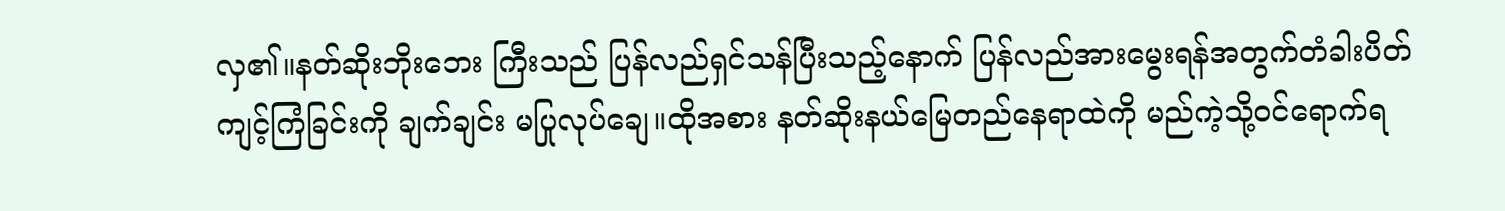လှ၏။နတ်ဆိုးဘိုးဘေး ကြီးသည် ပြန်လည်ရှင်သန်ပြီးသည့်နောက် ပြန်လည်အားမွေးရန်အတွက်တံခါးပိတ်ကျင့်ကြံခြင်းကို ချက်ချင်း မပြုလုပ်ချေ။ထိုအစား နတ်ဆိုးနယ်မြေတည်နေရာထဲကို မည်ကဲ့သို့ဝင်ရောက်ရ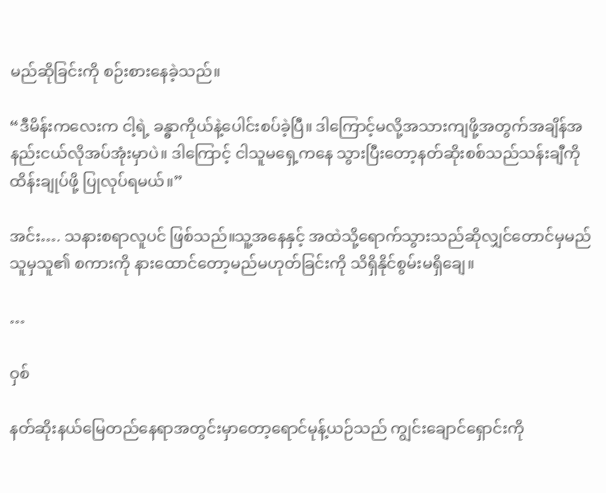မည်ဆိုခြင်းကို စဉ်းစားနေခဲ့သည်။

“ဒီမိန်းကလေးက ငါ့ရဲ့ ခန္ဓာကိုယ်နဲ့ပေါင်းစပ်ခဲ့ပြီ။ ဒါကြောင့်မလို့အသားကျဖို့အတွက်အချိန်အနည်းငယ်လိုအပ်အုံးမှာပဲ။ ဒါကြောင့် ငါသူမရှေ့ကနေ သွားပြီးတော့နတ်ဆိုးစစ်သည်သန်းချီကို ထိန်းချုပ်ဖို့ ပြုလုပ်ရမယ်။”

အင်း…. သနားစရာလူပင် ဖြစ်သည်။သူ့အနေနှင့် အထဲသို့ရောက်သွားသည်ဆိုလျှင်တောင်မှမည်သူမှသူ၏ စကားကို နားထောင်တော့မည်မဟုတ်ခြင်းကို သိရှိနိုင်စွမ်းမရှိချေ။

…

ဝှစ်

နတ်ဆိုးနယ်မြေတည်နေရာအတွင်းမှာတော့ရောင်မုန့်ယဉ်သည် ကျွင်းချောင်ရှောင်းကို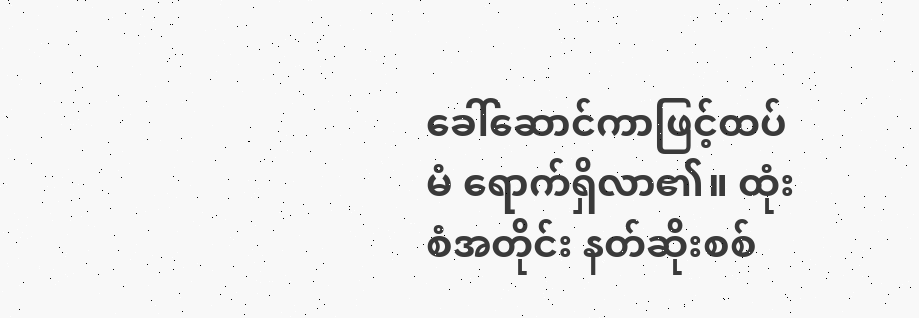ခေါ်ဆောင်ကာဖြင့်ထပ်မံ ရောက်ရှိလာ၏။ ထုံးစံအတိုင်း နတ်ဆိုးစစ်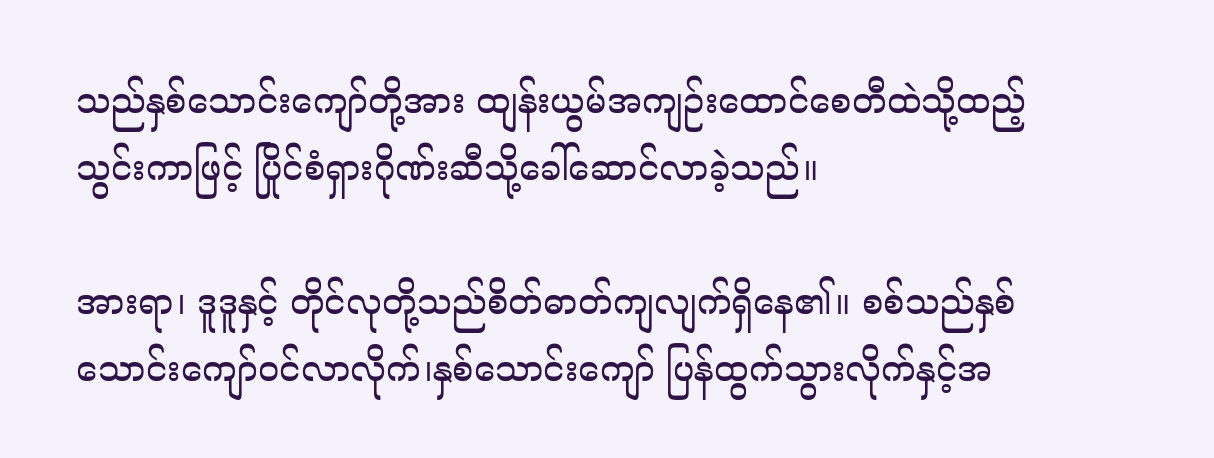သည်နှစ်သောင်းကျော်တို့အား ထျန်းယွမ်အကျဉ်းထောင်စေတီထဲသို့ထည့်သွင်းကာဖြင့် ပြိုင်စံရှားဂိုဏ်းဆီသို့ခေါ်ဆောင်လာခဲ့သည်။

အားရာ၊ ဒူဒူနှင့် တိုင်လုတို့သည်စိတ်ဓာတ်ကျလျက်ရှိနေ၏။ စစ်သည်နှစ်သောင်းကျော်ဝင်လာလိုက်၊နှစ်သောင်းကျော် ပြန်ထွက်သွားလိုက်နှင့်အ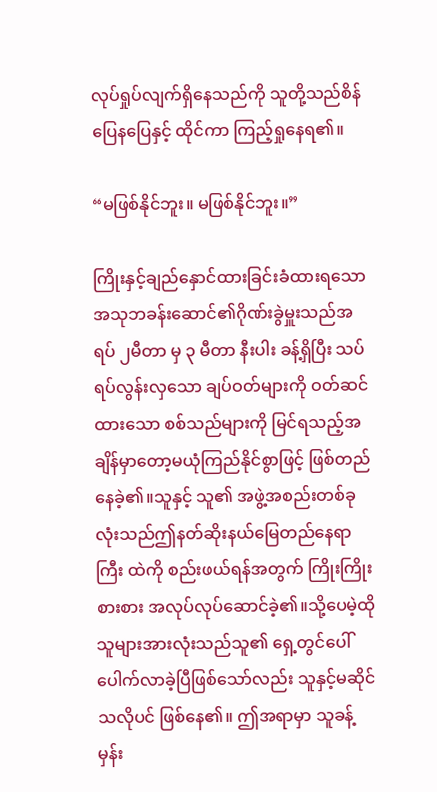လုပ်ရှုပ်လျက်ရှိနေသည်ကို သူတို့သည်စိန်ပြေနပြေနှင့် ထိုင်ကာ ကြည့်ရှုနေရ၏။

“မဖြစ်နိုင်ဘူး။ မဖြစ်နိုင်ဘူး။”

ကြိုးနှင့်ချည်နှောင်ထားခြင်းခံထားရသော အသုဘခန်းဆောင်၏ဂိုဏ်းခွဲမှူးသည်အရပ် ၂မီတာ မှ ၃ မီတာ နီးပါး ခန့်ရှိပြီး သပ်ရပ်လွန်းလှသော ချပ်ဝတ်များကို ဝတ်ဆင်ထားသော စစ်သည်များကို မြင်ရသည့်အချိန်မှာတော့မယုံကြည်နိုင်စွာဖြင့် ဖြစ်တည်နေခဲ့၏။သူနှင့် သူ၏ အဖွဲ့အစည်းတစ်ခုလုံးသည်ဤနတ်ဆိုးနယ်မြေတည်နေရာကြီး ထဲကို စည်းဖယ်ရန်အတွက် ကြိုးကြိုးစားစား အလုပ်လုပ်ဆောင်ခဲ့၏။သို့ပေမဲ့ထိုသူများအားလုံးသည်သူ၏ ရှေ့တွင်ပေါ်ပေါက်လာခဲ့ပြီဖြစ်သော်လည်း သူနှင့်မဆိုင်သလိုပင် ဖြစ်နေ၏။ ဤအရာမှာ သူခန့်မှန်း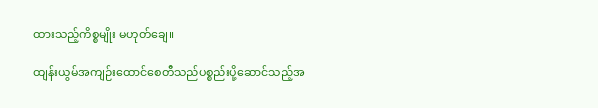ထားသည့်ကိစ္စမျိုး မဟုတ်ချေ။

ထျန်းယွမ်အကျဉ်းထောင်စေတီသည်ပစ္စည်းပို့ဆောင်သည့်အ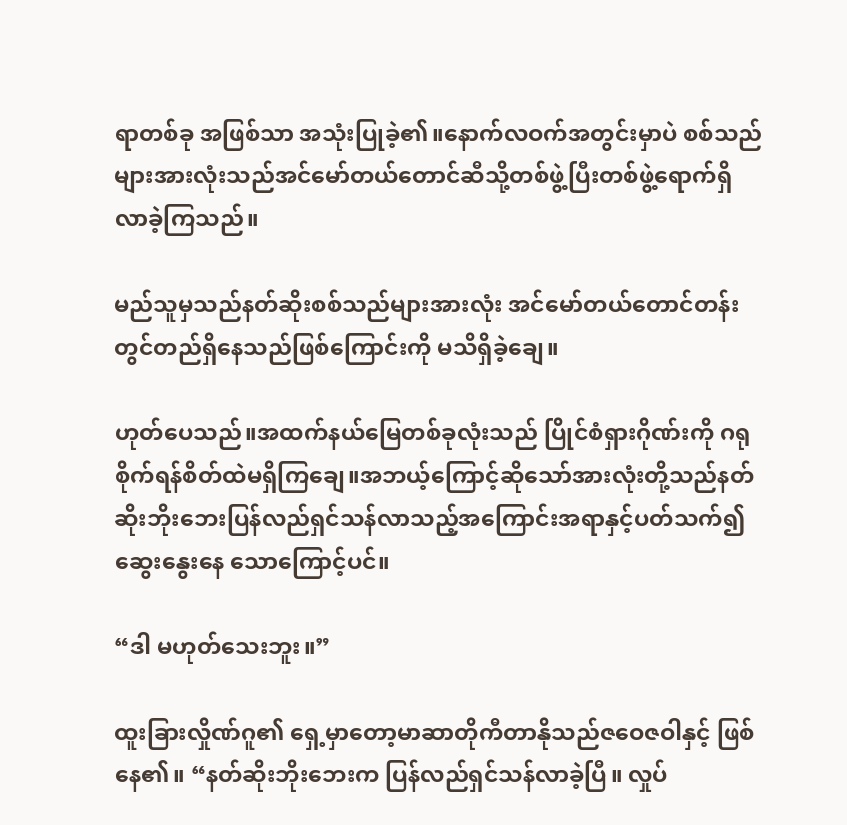ရာတစ်ခု အဖြစ်သာ အသုံးပြုခဲ့၏။နောက်လဝက်အတွင်းမှာပဲ စစ်သည်များအားလုံးသည်အင်မော်တယ်တောင်ဆီသို့တစ်ဖွဲ့ပြီးတစ်ဖွဲ့ရောက်ရှိလာခဲ့ကြသည်။

မည်သူမှသည်နတ်ဆိုးစစ်သည်များအားလုံး အင်မော်တယ်တောင်တန်းတွင်တည်ရှိနေသည်ဖြစ်ကြောင်းကို မသိရှိခဲ့ချေ။

ဟုတ်ပေသည်။အထက်နယ်မြေတစ်ခုလုံးသည် ပြိုင်စံရှားဂိုဏ်းကို ဂရုစိုက်ရန်စိတ်ထဲမရှိကြချေ။အဘယ့်ကြောင့်ဆိုသော်အားလုံးတို့သည်နတ်ဆိုးဘိုးဘေးပြန်လည်ရှင်သန်လာသည့်အကြောင်းအရာနှင့်ပတ်သက်၍ဆွေးနွေးနေ သောကြောင့်ပင်။

“ဒါ မဟုတ်သေးဘူး။”

ထူးခြားလှိုဏ်ဂူ၏ ရှေ့မှာတော့မာဆာတိုကီတာနိုသည်ဇဝေဇဝါနှင့် ဖြစ်နေ၏။ “နတ်ဆိုးဘိုးဘေးက ပြန်လည်ရှင်သန်လာခဲ့ပြီ။ လှုပ်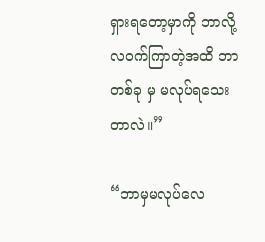ရှားရတော့မှာကို ဘာလို့လဝက်ကြာတဲ့အထိ ဘာတစ်ခု မှ မလုပ်ရသေးတာလဲ။”

“ဘာမှမလုပ်လေ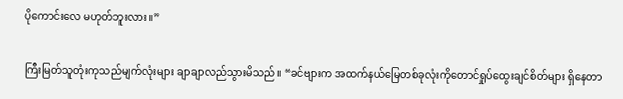ပိုကောင်းလေ မဟုတ်ဘူးလား။”

ကြီးမြတ်သူတုံးကုသည်မျက်လုံးများ ချာချာလည်သွားမိသည်။ “ခင်ဗျားက အထက်နယ်မြေတစ်ခုလုံးကိုတောင်ရှုပ်ထွေးချင်စိတ်များ ရှိနေတာ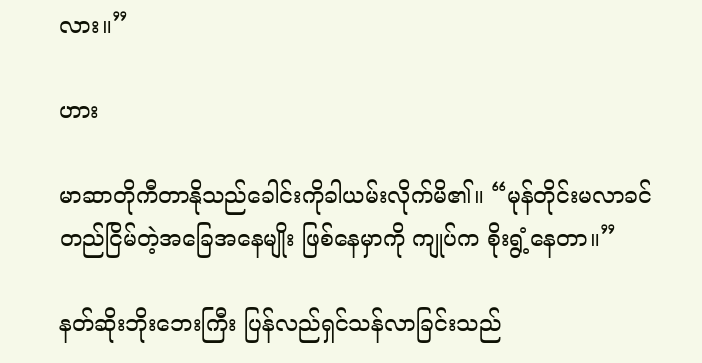လား။”

ဟား

မာဆာတိုကီတာနိုသည်ခေါင်းကိုခါယမ်းလိုက်မိ၏။ “မုန်တိုင်းမလာခင်တည်ငြိမ်တဲ့အခြေအနေမျိုး ဖြစ်နေမှာကို ကျုပ်က စိုးရွံ့နေတာ။”

နတ်ဆိုးဘိုးဘေးကြီး ပြန်လည်ရှင်သန်လာခြင်းသည်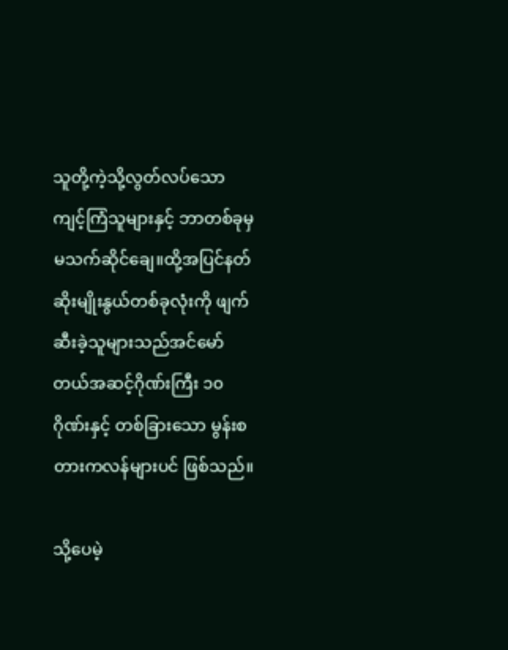သူတို့ကဲ့သို့လွတ်လပ်သော ကျင့်ကြံသူများနှင့် ဘာတစ်ခုမှမသက်ဆိုင်ချေ။ထို့အပြင်နတ်ဆိုးမျိုးနွယ်တစ်ခုလုံးကို ဖျက်ဆီးခဲ့သူများသည်အင်မော်တယ်အဆင့်ဂိုဏ်းကြီး ၁၀ ဂိုဏ်းနှင့် တစ်ခြားသော မွန်းစတားကလန်များပင် ဖြစ်သည်။

သို့ပေမဲ့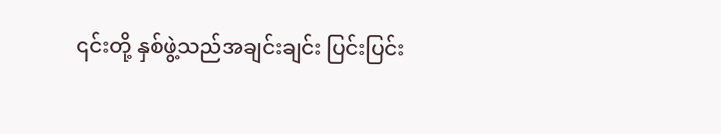၎င်းတို့ နှစ်ဖွဲ့သည်အချင်းချင်း ပြင်းပြင်း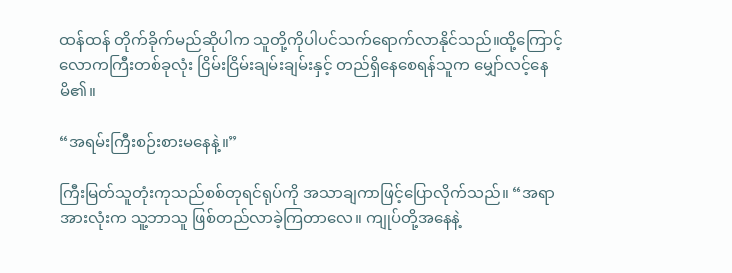ထန်ထန် တိုက်ခိုက်မည်ဆိုပါက သူတို့ကိုပါပင်သက်ရောက်လာနိုင်သည်။ထို့ကြောင့်လောကကြီးတစ်ခုလုံး ငြိမ်းငြိမ်းချမ်းချမ်းနှင့် တည်ရှိနေစေရန်သူက မျှော်လင့်နေမိ၏။

“အရမ်းကြီးစဉ်းစားမနေနဲ့။”

ကြီးမြတ်သူတုံးကုသည်စစ်တုရင်ရုပ်ကို အသာချကာဖြင့်ပြောလိုက်သည်။ “အရာအားလုံးက သူ့ဘာသူ ဖြစ်တည်လာခဲ့ကြတာလေ။ ကျုပ်တို့အနေနဲ့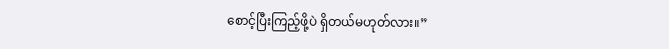စောင့်ပြီးကြည့်ဖို့ပဲ ရှိတယ်မဟုတ်လား။”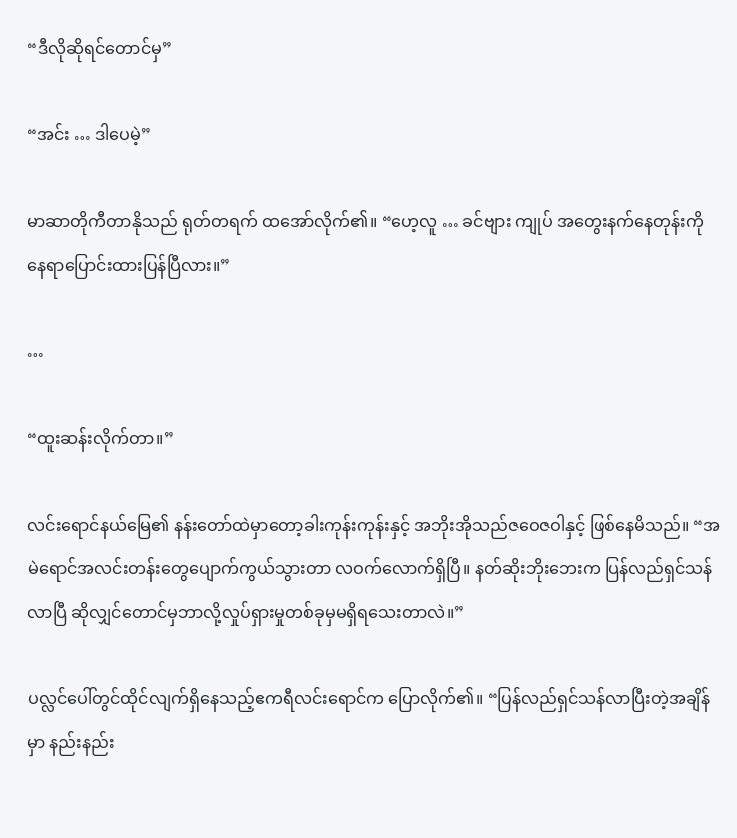“ဒီလိုဆိုရင်တောင်မှ”

“အင်း … ဒါပေမဲ့”

မာဆာတိုကီတာနိုသည် ရုတ်တရက် ထအော်လိုက်၏။ “ဟေ့လူ … ခင်ဗျား ကျုပ် အတွေးနက်နေတုန်းကို နေရာပြောင်းထားပြန်ပြီလား။”

…

“ထူးဆန်းလိုက်တာ။”

လင်းရောင်နယ်မြေ၏ နန်းတော်ထဲမှာတော့ခါးကုန်းကုန်းနှင့် အဘိုးအိုသည်ဇဝေဇဝါနှင့် ဖြစ်နေမိသည်။ “အမဲရောင်အလင်းတန်းတွေပျောက်ကွယ်သွားတာ လဝက်လောက်ရှိပြီ။ နတ်ဆိုးဘိုးဘေးက ပြန်လည်ရှင်သန်လာပြီ ဆိုလျှင်တောင်မှဘာလို့လှုပ်ရှားမှုတစ်ခုမှမရှိရသေးတာလဲ။”

ပလ္လင်ပေါ်တွင်ထိုင်လျက်ရှိနေသည့်ဧကရီလင်းရောင်က ပြောလိုက်၏။ “ပြန်လည်ရှင်သန်လာပြီးတဲ့အချိန်မှာ နည်းနည်း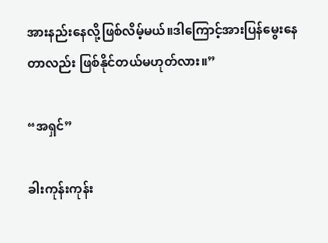အားနည်းနေလို့ဖြစ်လိမ့်မယ်။ဒါကြောင့်အားပြန်မွေးနေတာလည်း ဖြစ်နိုင်တယ်မဟုတ်လား။”

“အရှင်”

ခါးကုန်းကုန်း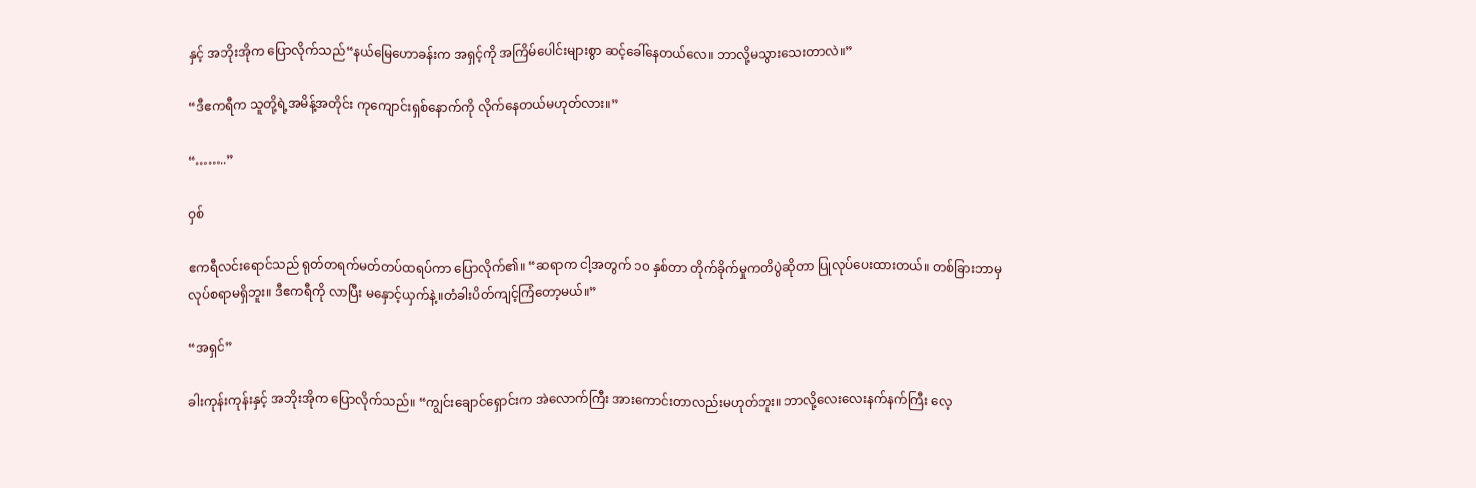နှင့် အဘိုးအိုက ပြောလိုက်သည်“နယ်မြေဟောခန်းက အရှင့်ကို အကြိမ်ပေါင်းများစွာ ဆင့်ခေါ်နေတယ်လေ။ ဘာလို့မသွားသေးတာလဲ။”

“ဒီဧကရီက သူတို့ရဲ့အမိန့်အတိုင်း ကုကျောင်းရှစ်နောက်ကို လိုက်နေတယ်မဟုတ်လား။”

“……..”

ဝှစ်

ဧကရီလင်းရောင်သည် ရုတ်တရက်မတ်တပ်ထရပ်ကာ ပြောလိုက်၏။ “ဆရာက ငါ့အတွက် ၁၀ နှစ်တာ တိုက်ခိုက်မှုကတိပွဲဆိုတာ ပြုလုပ်ပေးထားတယ်။ တစ်ခြားဘာမှလုပ်စရာမရှိဘူး။ ဒီဧကရီကို လာပြီး မနှောင့်ယှက်နဲ့။တံခါးပိတ်ကျင့်ကြံတော့မယ်။”

“အရှင်”

ခါးကုန်းကုန်းနှင့် အဘိုးအိုက ပြောလိုက်သည်။ “ကျွင်းချောင်ရှောင်းက အဲလောက်ကြီး အားကောင်းတာလည်းမဟုတ်ဘူး။ ဘာလို့လေးလေးနက်နက်ကြီး လေ့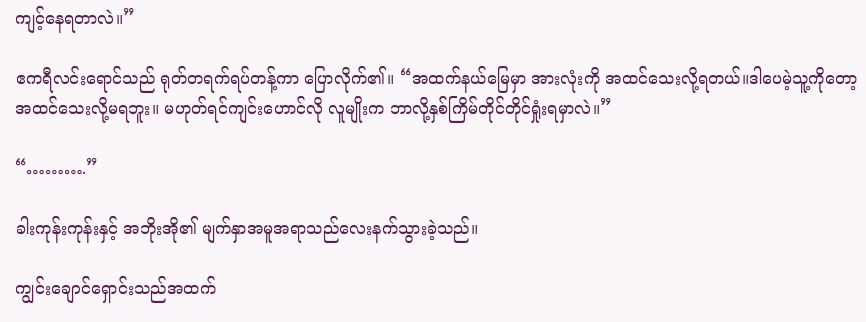ကျင့်နေရတာလဲ။”

ဧကရီလင်းရောင်သည် ရုတ်တရက်ရပ်တန့်ကာ ပြောလိုက်၏။ “အထက်နယ်မြေမှာ အားလုံးကို အထင်သေးလို့ရတယ်။ဒါပေမဲ့သူ့ကိုတော့အထင်သေးလို့မရဘူး။ မဟုတ်ရင်ကျင်းဟောင်လို လူမျိုးက ဘာလို့နှစ်ကြိမ်တိုင်တိုင်ရှုံးရမှာလဲ။”

“……….”

ခါးကုန်းကုန်းနှင့် အဘိုးအို၏ မျက်နှာအမူအရာသည်လေးနက်သွားခဲ့သည်။

ကျွင်းချောင်ရှောင်းသည်အထက်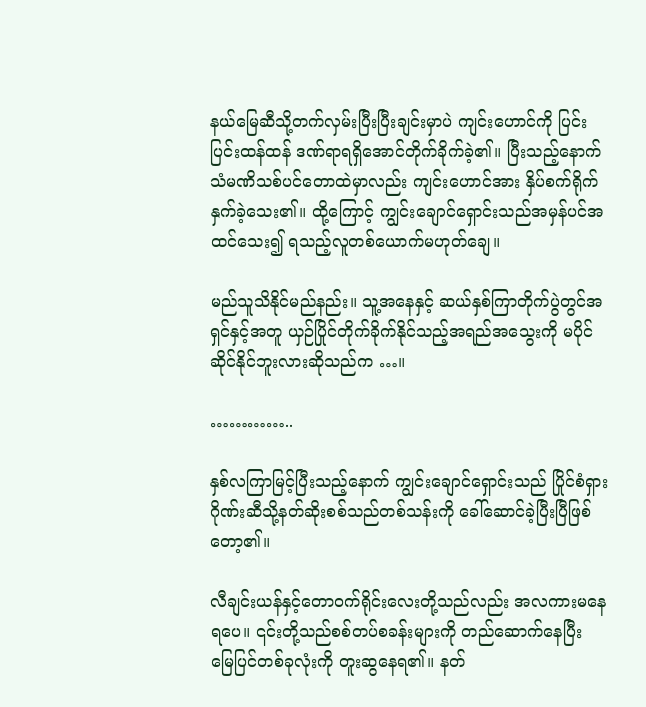နယ်မြေဆီသို့တက်လှမ်းပြီးပြီးချင်းမှာပဲ ကျင်းဟောင်ကို ပြင်းပြင်းထန်ထန် ဒဏ်ရာရရှိအောင်တိုက်ခိုက်ခဲ့၏။ ပြီးသည့်နောက်သံမဏိသစ်ပင်တောထဲမှာလည်း ကျင်းဟောင်အား နှိပ်စက်ရိုက်နှက်ခဲ့သေး၏။ ထို့ကြောင့် ကျွင်းချောင်ရှောင်းသည်အမှန်ပင်အထင်သေး၍ ရသည့်လူတစ်ယောက်မဟုတ်ချေ။

မည်သူသိနိုင်မည်နည်း။ သူ့အနေနှင့် ဆယ်နှစ်ကြာတိုက်ပွဲတွင်အရှင်နှင့်အတူ ယှဉ်ပြိုင်တိုက်ခိုက်နိုင်သည့်အရည်အသွေးကို မပိုင်ဆိုင်နိုင်ဘူးလားဆိုသည်က …။

…………..

နှစ်လကြာမြင့်ပြီးသည့်နောက် ကျွင်းချောင်ရှောင်းသည် ပြိုင်စံရှားဂိုဏ်းဆီသို့နတ်ဆိုးစစ်သည်တစ်သန်းကို ခေါ်ဆောင်ခဲ့ပြီးပြီဖြစ်တော့၏။

လီချင်းယန်နှင့်တောဝက်ရိုင်းလေးတို့သည်လည်း အလကားမနေရပေ။ ၎င်းတို့သည်စစ်တပ်စခန်းများကို တည်ဆောက်နေပြီး မြေပြင်တစ်ခုလုံးကို တူးဆွနေရ၏။ နတ်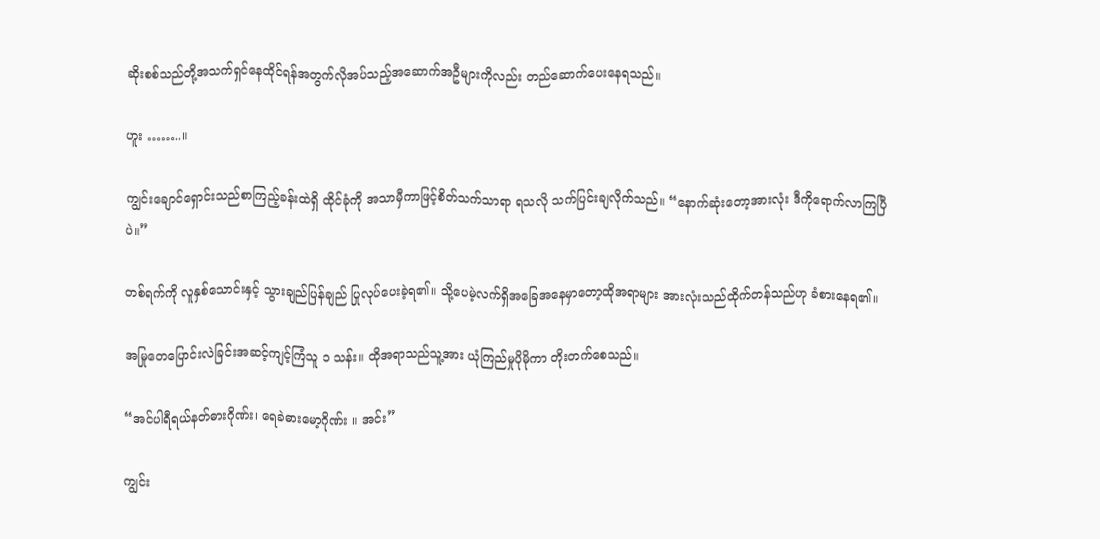ဆိုးစစ်သည်တို့အသက်ရှင်နေထိုင်ရန်အတွက်လိုအပ်သည့်အဆောက်အဦများကိုလည်း တည်ဆောက်ပေးနေရသည်။

ဟူး ……..။

ကျွင်းချောင်ရှောင်းသည်စာကြည့်ခန်းထဲရှိ ထိုင်ခုံကို အသာမှီကာဖြင့်စိတ်သက်သာရာ ရသလို သက်ပြင်းချလိုက်သည်။ “နောက်ဆုံးတော့အားလုံး ဒီကိုရောက်လာကြပြီပဲ။”

တစ်ရက်ကို လူနှစ်သောင်းနှင့် သွားချည်ပြန်ချည် ပြုလုပ်ပေးခဲ့ရ၏။ သို့ပေမဲ့လက်ရှိအခြေအနေမှာတော့ထိုအရာများ အားလုံးသည်ထိုက်တန်သည်ဟု ခံစားနေရ၏။

အမြုတေပြောင်းလဲခြင်းအဆင့်ကျင့်ကြံသူ ၁ သန်း။ ထိုအရာသည်သူ့အား ယုံကြည်မှုပိုမိုကာ တိုးတက်စေသည်။

“အင်ပါရီရယ်နတ်ဓားဂိုဏ်း၊ ရေခဲဓားမော့ဂိုဏ်း ။ အင်း”

ကျွင်း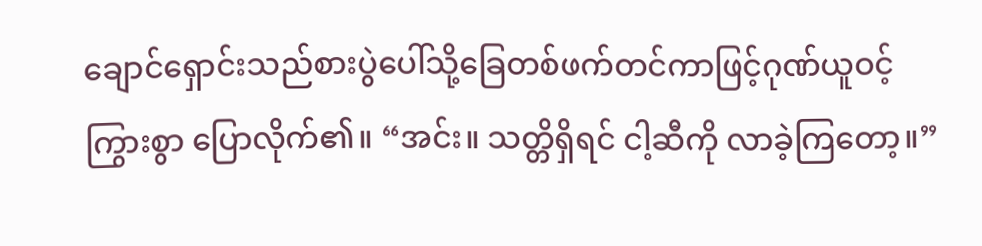ချောင်ရှောင်းသည်စားပွဲပေါ်သို့ခြေတစ်ဖက်တင်ကာဖြင့်ဂုဏ်ယူဝင့်ကြွားစွာ ပြောလိုက်၏။ “အင်း။ သတ္တိရှိရင် ငါ့ဆီကို လာခဲ့ကြတော့။”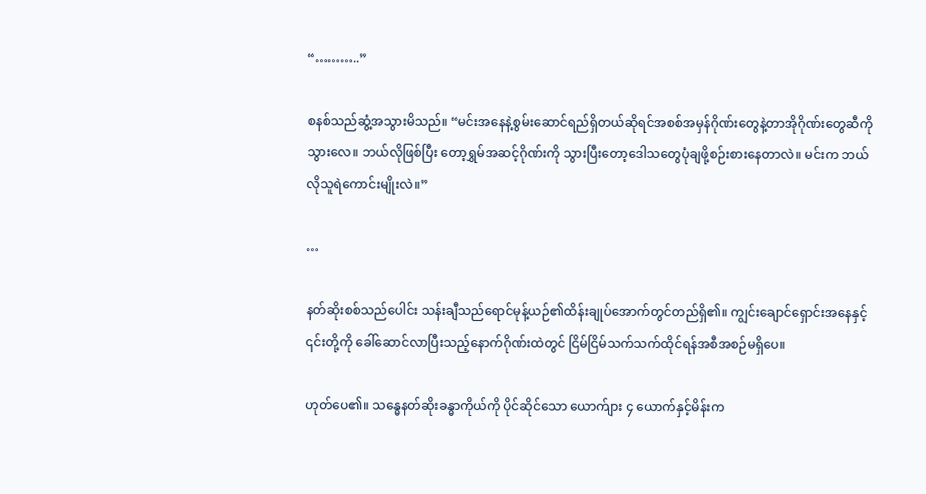“………..”

စနစ်သည်ဆွံ့အသွားမိသည်။ “မင်းအနေနဲ့စွမ်းဆောင်ရည်ရှိတယ်ဆိုရင်အစစ်အမှန်ဂိုဏ်းတွေနဲ့တာအိုဂိုဏ်းတွေဆီကို သွားလေ။ ဘယ်လိုဖြစ်ပြီး တော့ရွှမ်အဆင့်ဂိုဏ်းကို သွားပြီးတော့ဒေါသတွေပုံချဖို့စဉ်းစားနေတာလဲ။ မင်းက ဘယ်လိုသူရဲကောင်းမျိုးလဲ။”

…

နတ်ဆိုးစစ်သည်ပေါင်း သန်းချီသည်ရောင်မုန့်ယဉ်၏ထိန်းချုပ်အောက်တွင်တည်ရှိ၏။ ကျွင်းချောင်ရှောင်းအနေနှင့် ၎င်းတို့ကို ခေါ်ဆောင်လာပြီးသည့်နောက်ဂိုဏ်းထဲတွင် ငြိမ်ငြိမ်သက်သက်ထိုင်ရန်အစီအစဉ်မရှိပေ။

ဟုတ်ပေ၏။ သန္ဓေနတ်ဆိုးခန္ဓာကိုယ်ကို ပိုင်ဆိုင်သော ယောက်ျား ၄ ယောက်နှင့်မိန်းက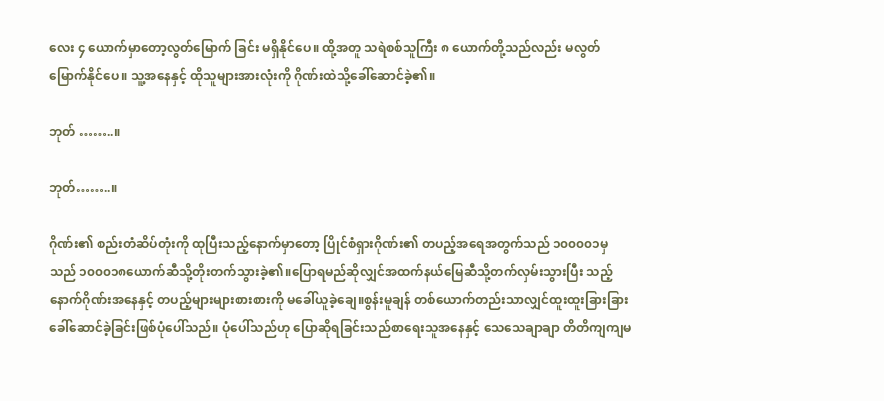လေး ၄ ယောက်မှာတော့လွတ်မြောက် ခြင်း မရှိနိုင်ပေ။ ထို့အတူ သရဲစစ်သူကြီး ၈ ယောက်တို့သည်လည်း မလွတ်မြောက်နိုင်ပေ။ သူ့အနေနှင့် ထိုသူများအားလုံးကို ဂိုဏ်းထဲသို့ခေါ်ဆောင်ခဲ့၏။

ဘုတ် ……..။

ဘုတ်……..။

ဂိုဏ်း၏ စည်းတံဆိပ်တုံးကို ထုပြီးသည့်နောက်မှာတော့ ပြိုင်စံရှားဂိုဏ်း၏ တပည့်အရေအတွက်သည် ၁၀၀၀၀၁မှသည် ၁၀၀၀၁၈ယောက်ဆီသို့တိုးတက်သွားခဲ့၏။ပြောရမည်ဆိုလျှင်အထက်နယ်မြေဆီသို့တက်လှမ်းသွားပြီး သည့်နောက်ဂိုဏ်းအနေနှင့် တပည့်များများစားစားကို မခေါ်ယူခဲ့ချေ။စွန်းမူချန် တစ်ယောက်တည်းသာလျှင်ထူးထူးခြားခြား ခေါ်ဆောင်ခဲ့ခြင်းဖြစ်ပုံပေါ်သည်။ ပုံပေါ်သည်ဟု ပြောဆိုရခြင်းသည်စာရေးသူအနေနှင့် သေသေချာချာ တိတိကျကျမ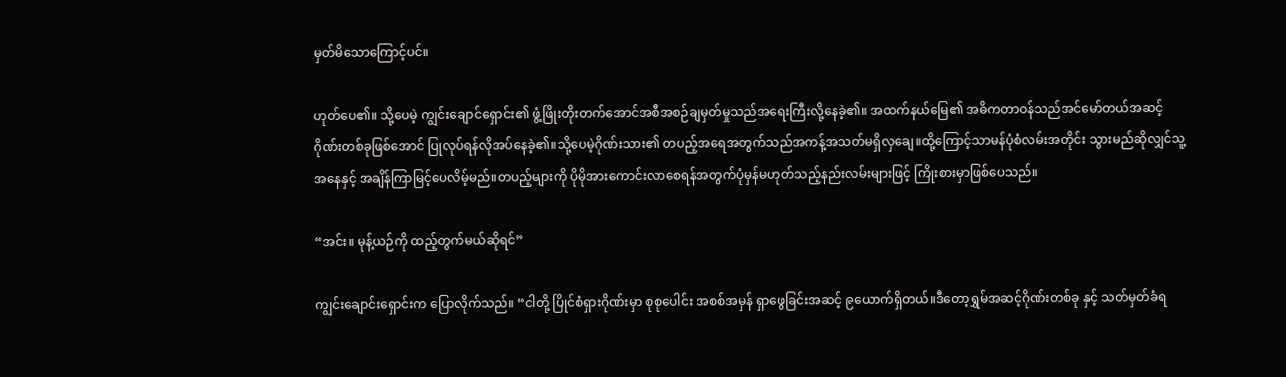မှတ်မိသောကြောင့်ပင်။

ဟုတ်ပေ၏။ သို့ပေမဲ့ ကျွင်းချောင်ရှောင်း၏ ဖွံ့ဖြိုးတိုးတက်အောင်အစီအစဉ်ချမှတ်မှုသည်အရေးကြီးလို့နေခဲ့၏။ အထက်နယ်မြေ၏ အဓိကတာဝန်သည်အင်မော်တယ်အဆင့်ဂိုဏ်းတစ်ခုဖြစ်အောင် ပြုလုပ်ရန်လိုအပ်နေခဲ့၏။သို့ပေမဲ့ဂိုဏ်းသား၏ တပည့်အရေအတွက်သည်အကန့်အသတ်မရှိလှချေ။ထို့ကြောင့်သာမန်ပုံစံလမ်းအတိုင်း သွားမည်ဆိုလျှင်သူ့အနေနှင့် အချိန်ကြာမြင့်ပေလိမ့်မည်။တပည့်များကို ပိုမိုအားကောင်းလာစေရန်အတွက်ပုံမှန်မဟုတ်သည့်နည်းလမ်းများဖြင့် ကြိုးစားမှာဖြစ်ပေသည်။

“အင်း။ မုန့်ယဉ်ကို ထည့်တွက်မယ်ဆိုရင်”

ကျွင်းချောင်းရှောင်းက ပြောလိုက်သည်။ “ငါတို့ ပြိုင်စံရှားဂိုဏ်းမှာ စုစုပေါင်း အစစ်အမှန် ရှာဖွေခြင်းအဆင့် ၉ယောက်ရှိတယ်။ဒီတော့ရွှမ်အဆင့်ဂိုဏ်းတစ်ခု နှင့် သတ်မှတ်ခံရ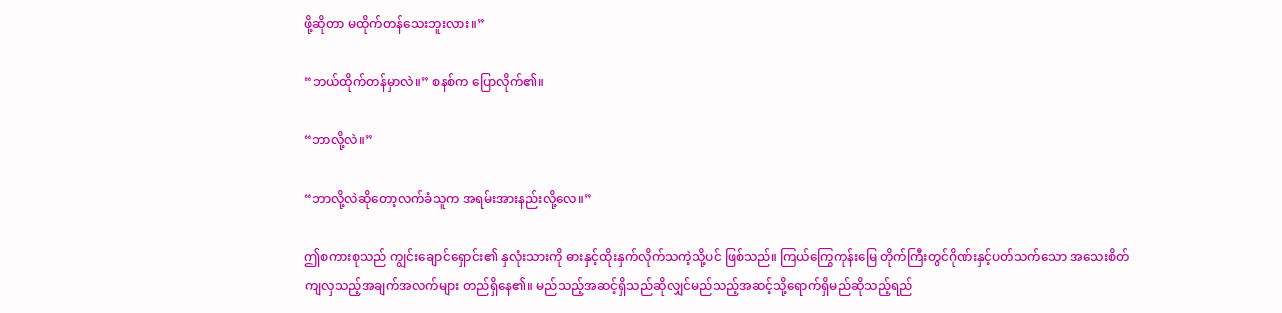ဖို့ဆိုတာ မထိုက်တန်သေးဘူးလား။”

“ဘယ်ထိုက်တန်မှာလဲ။” စနစ်က ပြောလိုက်၏။

“ဘာလို့လဲ။”

“ဘာလို့လဲဆိုတော့လက်ခံသူက အရမ်းအားနည်းလို့လေ။”

ဤစကားစုသည် ကျွင်းချောင်ရှောင်း၏ နှလုံးသားကို ဓားနှင့်ထိုးနှက်လိုက်သကဲ့သို့ပင် ဖြစ်သည်။ ကြယ်ကြွေကုန်းမြေ တိုက်ကြီးတွင်ဂိုဏ်းနှင့်ပတ်သက်သော အသေးစိတ်ကျလှသည့်အချက်အလက်များ တည်ရှိနေ၏။ မည်သည့်အဆင့်ရှိသည်ဆိုလျှင်မည်သည့်အဆင့်သို့ရောက်ရှိမည်ဆိုသည့်ရည်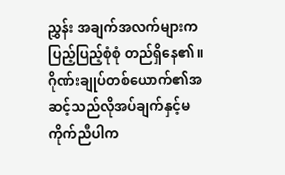ညွှန်း အချက်အလက်များက ပြည့်ပြည့်စုံစုံ တည်ရှိနေ၏။ ဂိုဏ်းချုပ်တစ်ယောက်၏အဆင့်သည်လိုအပ်ချက်နှင့်မကိုက်ညီပါက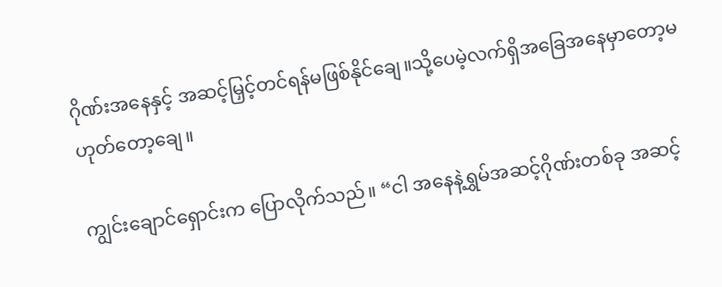ဂိုဏ်းအနေနှင့် အဆင့်မြှင့်တင်ရန်မဖြစ်နိုင်ချေ။သို့ပေမဲ့လက်ရှိအခြေအနေမှာတော့မဟုတ်တော့ချေ။

ကျွင်းချောင်ရှောင်းက ပြောလိုက်သည်။ “ငါ အနေနဲ့ရွှမ်အဆင့်ဂိုဏ်းတစ်ခု အဆင့်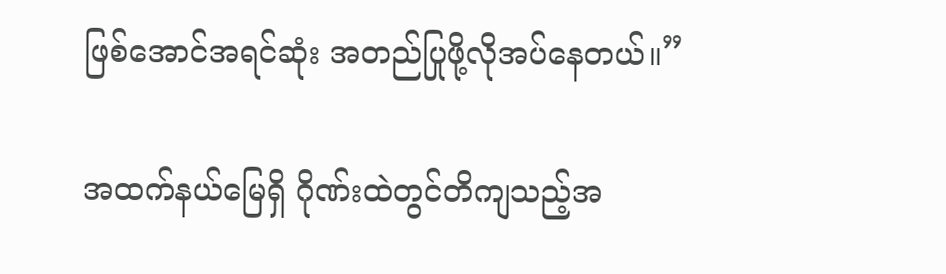ဖြစ်အောင်အရင်ဆုံး အတည်ပြုဖို့လိုအပ်နေတယ်။”

အထက်နယ်မြေရှိ ဂိုဏ်းထဲတွင်တိကျသည့်အ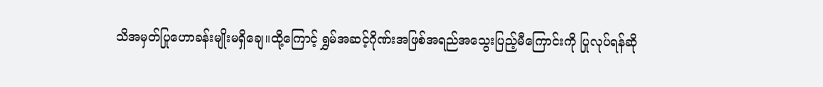သိအမှတ်ပြုဟောခန်းမျိုးမရှိချေ။ထို့ကြောင့် ရွှမ်အဆင့်ဂိုဏ်းအဖြစ်အရည်အသွေးပြည့်မီကြောင်းကို ပြုလုပ်ရန်ဆို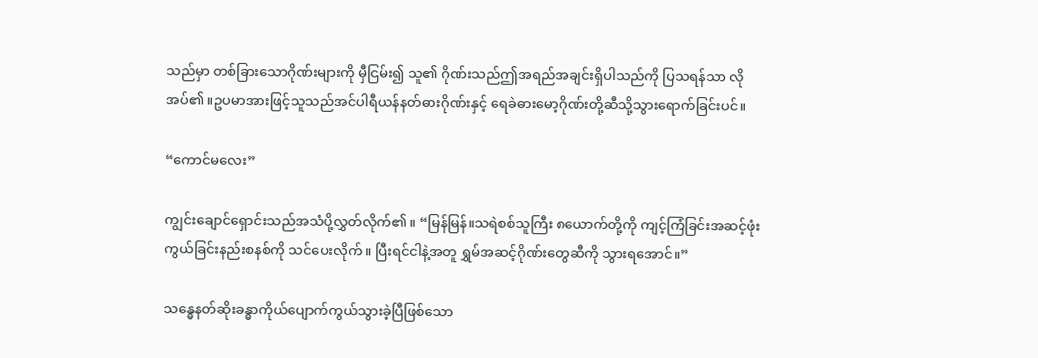သည်မှာ တစ်ခြားသောဂိုဏ်းများကို မှီငြမ်း၍ သူ၏ ဂိုဏ်းသည်ဤအရည်အချင်းရှိပါသည်ကို ပြသရန်သာ လိုအပ်၏။ဥပမာအားဖြင့်သူသည်အင်ပါရီယန်နတ်ဓားဂိုဏ်းနှင့် ရေခဲဓားမော့ဂိုဏ်းတို့ဆီသို့သွားရောက်ခြင်းပင်။

“ကောင်မလေး”

ကျွင်းချောင်ရှောင်းသည်အသံပို့လွှတ်လိုက်၏။ “မြန်မြန်။သရဲစစ်သူကြီး ၈ယောက်တို့ကို ကျင့်ကြံခြင်းအဆင့်ဖုံးကွယ်ခြင်းနည်းစနစ်ကို သင်ပေးလိုက်။ ပြီးရင်ငါနဲ့အတူ ရွှမ်အဆင့်ဂိုဏ်းတွေဆီကို သွားရအောင်။”

သန္ဓေနတ်ဆိုးခန္ဓာကိုယ်ပျောက်ကွယ်သွားခဲ့ပြီဖြစ်သော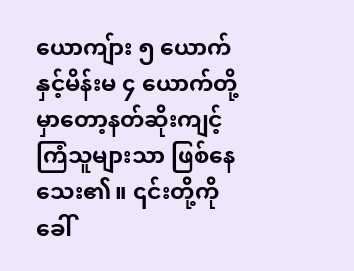ယောကျ်ား ၅ ယောက်နှင့်မိန်းမ ၄ ယောက်တို့မှာတော့နတ်ဆိုးကျင့်ကြံသူများသာ ဖြစ်နေသေး၏။ ၎င်းတို့ကို ခေါ်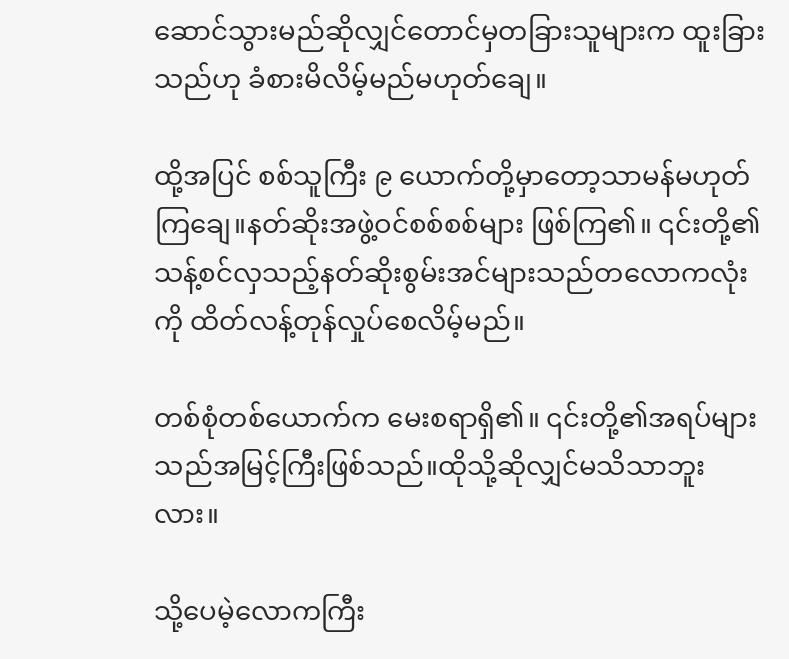ဆောင်သွားမည်ဆိုလျှင်တောင်မှတခြားသူများက ထူးခြားသည်ဟု ခံစားမိလိမ့်မည်မဟုတ်ချေ။

ထို့အပြင် စစ်သူကြီး ၉ ယောက်တို့မှာတော့သာမန်မဟုတ်ကြချေ။နတ်ဆိုးအဖွဲ့ဝင်စစ်စစ်များ ဖြစ်ကြ၏။ ၎င်းတို့၏သန့်စင်လှသည့်နတ်ဆိုးစွမ်းအင်များသည်တလောကလုံးကို ထိတ်လန့်တုန်လှုပ်စေလိမ့်မည်။

တစ်စုံတစ်ယောက်က မေးစရာရှိ၏။ ၎င်းတို့၏အရပ်များသည်အမြင့်ကြီးဖြစ်သည်။ထိုသို့ဆိုလျှင်မသိသာဘူးလား။

သို့ပေမဲ့လောကကြီး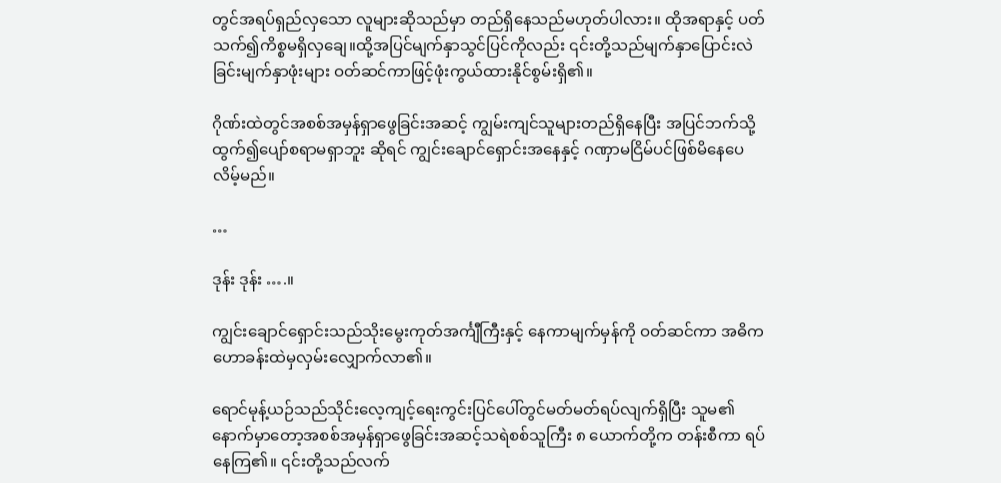တွင်အရပ်ရှည်လှသော လူများဆိုသည်မှာ တည်ရှိနေသည်မဟုတ်ပါလား။ ထိုအရာနှင့် ပတ်သက်၍ကိစ္စမရှိလှချေ။ထို့အပြင်မျက်နှာသွင်ပြင်ကိုလည်း ၎င်းတို့သည်မျက်နှာပြောင်းလဲခြင်းမျက်နှာဖုံးများ ဝတ်ဆင်ကာဖြင့်ဖုံးကွယ်ထားနိုင်စွမ်းရှိ၏။

ဂိုဏ်းထဲတွင်အစစ်အမှန်ရှာဖွေခြင်းအဆင့် ကျွမ်းကျင်သူများတည်ရှိနေပြီး အပြင်ဘက်သို့ထွက်၍ပျော်စရာမရှာဘူး ဆိုရင် ကျွင်းချောင်ရှောင်းအနေနှင့် ဂဏှာမငြိမ်ပင်ဖြစ်မိနေပေလိမ့်မည်။

…

ဒုန်း ဒုန်း ….။

ကျွင်းချောင်ရှောင်းသည်သိုးမွေးကုတ်အင်္ကျီကြီးနှင့် နေကာမျက်မှန်ကို ဝတ်ဆင်ကာ အဓိကဟောခန်းထဲမှလှမ်းလျှောက်လာ၏။

ရောင်မုန့်ယဉ်သည်သိုင်းလေ့ကျင့်ရေးကွင်းပြင်ပေါ်တွင်မတ်မတ်ရပ်လျက်ရှိပြီး သူမ၏ နောက်မှာတော့အစစ်အမှန်ရှာဖွေခြင်းအဆင့်သရဲစစ်သူကြီး ၈ ယောက်တို့က တန်းစီကာ ရပ်နေကြ၏။ ၎င်းတို့သည်လက်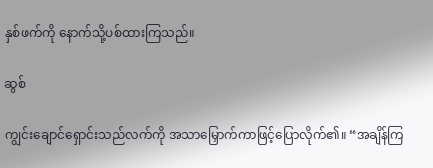နှစ်ဖက်ကို နောက်သို့ပစ်ထားကြသည်။

ဆွစ်

ကျွင်းချောင်ရှောင်းသည်လက်ကို အသာမြှောက်ကာဖြင့်ပြောလိုက်၏။ “အချိန်ကြ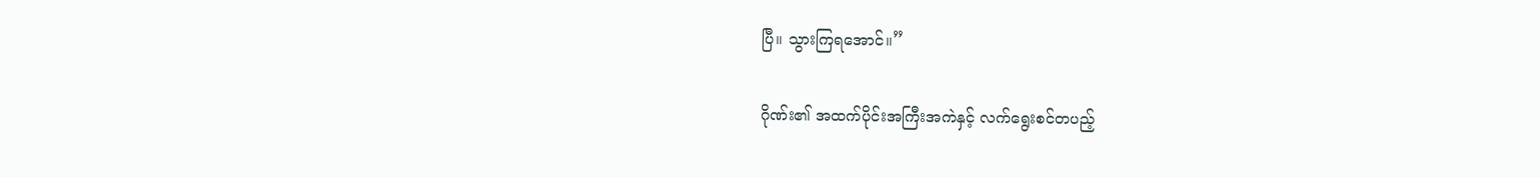ပြီ။ သွားကြရအောင်။”

ဂိုဏ်း၏ အထက်ပိုင်းအကြီးအကဲနှင့် လက်ရွေးစင်တပည့်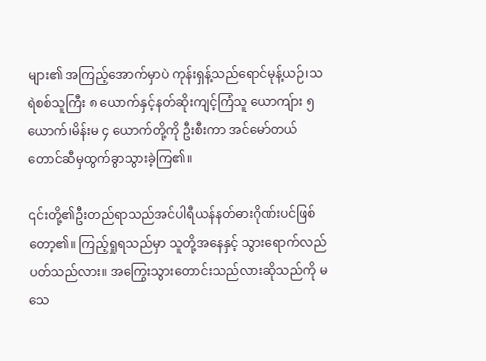များ၏ အကြည့်အောက်မှာပဲ ကုန်းရှန့်သည်ရောင်မုန့်ယဉ်၊သရဲစစ်သူကြီး ၈ ယောက်နှင့်နတ်ဆိုးကျင့်ကြံသူ ယောကျ်ား ၅ ယောက်၊မိန်းမ ၄ ယောက်တို့ကို ဦးစီးကာ အင်မော်တယ်တောင်ဆီမှထွက်ခွာသွားခဲ့ကြ၏။

၎င်းတို့၏ဦးတည်ရာသည်အင်ပါရီယန်နတ်ဓားဂိုဏ်းပင်ဖြစ်တော့၏။ ကြည့်ရှုရသည်မှာ သူတို့အနေနှင့် သွားရောက်လည်ပတ်သည်လား။ အကြွေးသွားတောင်းသည်လားဆိုသည်ကို မသေ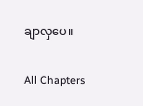ချာလှပေ။

All Chapters